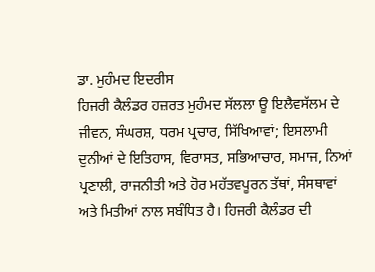ਡਾ. ਮੁਹੰਮਦ ਇਦਰੀਸ
ਹਿਜਰੀ ਕੈਲੰਡਰ ਹਜ਼ਰਤ ਮੁਹੰਮਦ ਸੱਲਲਾ ਊ ਇਲੈਵਸੱਲਮ ਦੇ ਜੀਵਨ, ਸੰਘਰਸ਼, ਧਰਮ ਪ੍ਰਚਾਰ, ਸਿੱਖਿਆਵਾਂ; ਇਸਲਾਮੀ ਦੁਨੀਆਂ ਦੇ ਇਤਿਹਾਸ, ਵਿਰਾਸਤ, ਸਭਿਆਚਾਰ, ਸਮਾਜ, ਨਿਆਂ ਪ੍ਰਣਾਲੀ, ਰਾਜਨੀਤੀ ਅਤੇ ਹੋਰ ਮਹੱਤਵਪੂਰਨ ਤੱਥਾਂ, ਸੰਸਥਾਵਾਂ ਅਤੇ ਮਿਤੀਆਂ ਨਾਲ ਸਬੰਧਿਤ ਹੈ। ਹਿਜਰੀ ਕੈਲੰਡਰ ਦੀ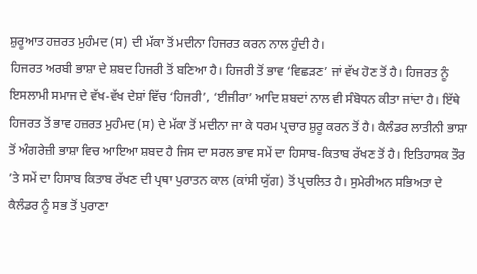ਸ਼ੁਰੂਆਤ ਹਜ਼ਰਤ ਮੁਹੰਮਦ (ਸ) ਦੀ ਮੱਕਾ ਤੋਂ ਮਦੀਨਾ ਹਿਜਰਤ ਕਰਨ ਨਾਲ ਹੁੰਦੀ ਹੈ।
ਹਿਜਰਤ ਅਰਬੀ ਭਾਸ਼ਾ ਦੇ ਸ਼ਬਦ ਹਿਜਰੀ ਤੋਂ ਬਣਿਆ ਹੈ। ਹਿਜਰੀ ਤੋਂ ਭਾਵ ‘ਵਿਛੜਣ’ ਜਾਂ ਵੱਖ ਹੋਣ ਤੋਂ ਹੈ। ਹਿਜਰਤ ਨੂੰ ਇਸਲਾਮੀ ਸਮਾਜ ਦੇ ਵੱਖ-ਵੱਖ ਦੇਸ਼ਾਂ ਵਿੱਚ ‘ਹਿਜਰੀ’, ‘ਈਜੀਰਾ’ ਆਦਿ ਸ਼ਬਦਾਂ ਨਾਲ ਵੀ ਸੰਬੋਧਨ ਕੀਤਾ ਜਾਂਦਾ ਹੈ। ਇੱਥੇ ਹਿਜਰਤ ਤੋਂ ਭਾਵ ਹਜ਼ਰਤ ਮੁਹੰਮਦ (ਸ) ਦੇ ਮੱਕਾ ਤੋਂ ਮਦੀਨਾ ਜਾ ਕੇ ਧਰਮ ਪ੍ਰਚਾਰ ਸ਼ੁਰੂ ਕਰਨ ਤੋਂ ਹੈ। ਕੈਲੰਡਰ ਲਾਤੀਨੀ ਭਾਸ਼ਾ ਤੋਂ ਅੰਗਰੇਜ਼ੀ ਭਾਸ਼ਾ ਵਿਚ ਆਇਆ ਸ਼ਬਦ ਹੈ ਜਿਸ ਦਾ ਸਰਲ ਭਾਵ ਸਮੇਂ ਦਾ ਹਿਸਾਬ-ਕਿਤਾਬ ਰੱਖਣ ਤੋਂ ਹੈ। ਇਤਿਹਾਸਕ ਤੌਰ ’ਤੇ ਸਮੇਂ ਦਾ ਹਿਸਾਬ ਕਿਤਾਬ ਰੱਖਣ ਦੀ ਪ੍ਰਥਾ ਪੁਰਾਤਨ ਕਾਲ (ਕਾਂਸੀ ਯੁੱਗ) ਤੋਂ ਪ੍ਰਚਲਿਤ ਹੈ। ਸੁਮੇਰੀਅਨ ਸਭਿਅਤਾ ਦੇ ਕੈਲੰਡਰ ਨੂੰ ਸਭ ਤੋਂ ਪੁਰਾਣਾ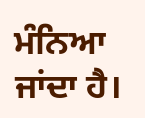ਮੰਨਿਆ ਜਾਂਦਾ ਹੈ।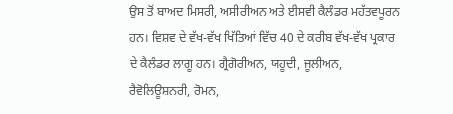ਉਸ ਤੋਂ ਬਾਅਦ ਮਿਸਰੀ, ਅਸੀਰੀਅਨ ਅਤੇ ਈਸਵੀ ਕੈਲੰਡਰ ਮਹੱਤਵਪੂਰਨ ਹਨ। ਵਿਸ਼ਵ ਦੇ ਵੱਖ-ਵੱਖ ਖਿੱਤਿਆਂ ਵਿੱਚ 40 ਦੇ ਕਰੀਬ ਵੱਖ-ਵੱਖ ਪ੍ਰਕਾਰ ਦੇ ਕੈਲੰਡਰ ਲਾਗੂ ਹਨ। ਗ੍ਰੈਗੋਰੀਅਨ, ਯਹੂਦੀ, ਜੂਲੀਅਨ, ਰੈਵੋਲਿਊਸ਼ਨਰੀ, ਰੋਮਨ,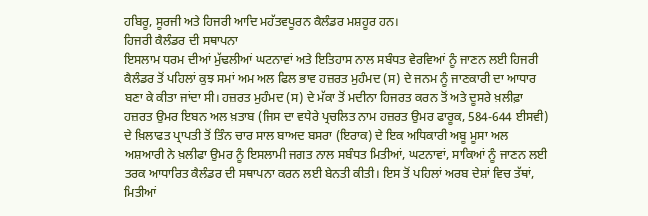ਹਬਿਰੂ, ਸੂਰਜੀ ਅਤੇ ਹਿਜਰੀ ਆਦਿ ਮਹੱਤਵਪੂਰਨ ਕੈਲੰਡਰ ਮਸ਼ਹੂਰ ਹਨ।
ਹਿਜਰੀ ਕੈਲੰਡਰ ਦੀ ਸਥਾਪਨਾ
ਇਸਲਾਮ ਧਰਮ ਦੀਆਂ ਮੁੱਢਲੀਆਂ ਘਟਨਾਵਾਂ ਅਤੇ ਇਤਿਹਾਸ ਨਾਲ ਸਬੰਧਤ ਵੇਰਵਿਆਂ ਨੂੰ ਜਾਣਨ ਲਈ ਹਿਜਰੀ ਕੈਲੰਡਰ ਤੋਂ ਪਹਿਲਾਂ ਕੁਝ ਸਮਾਂ ਅਮ ਅਲ ਫਿਲ ਭਾਵ ਹਜ਼ਰਤ ਮੁਹੰਮਦ (ਸ) ਦੇ ਜਨਮ ਨੂੰ ਜਾਣਕਾਰੀ ਦਾ ਆਧਾਰ ਬਣਾ ਕੇ ਕੀਤਾ ਜਾਂਦਾ ਸੀ। ਹਜ਼ਰਤ ਮੁਹੰਮਦ (ਸ) ਦੇ ਮੱਕਾ ਤੋਂ ਮਦੀਨਾ ਹਿਜਰਤ ਕਰਨ ਤੋਂ ਅਤੇ ਦੂਸਰੇ ਖ਼ਲੀਫ਼ਾ ਹਜ਼ਰਤ ਉਮਰ ਇਬਨ ਅਲ ਖ਼ਤਾਬ (ਜਿਸ ਦਾ ਵਧੇਰੇ ਪ੍ਰਚਲਿਤ ਨਾਮ ਹਜ਼ਰਤ ਉਮਰ ਫਾਰੂਕ, 584-644 ਈਸਵੀ) ਦੇ ਖ਼ਿਲਾਫਤ ਪ੍ਰਾਪਤੀ ਤੋਂ ਤਿੰਨ ਚਾਰ ਸਾਲ ਬਾਅਦ ਬਸਰਾ (ਇਰਾਕ) ਦੇ ਇਕ ਅਧਿਕਾਰੀ ਅਬੂ ਮੂਸਾ ਅਲ ਅਸ਼ਆਰੀ ਨੇ ਖ਼ਲੀਫਾ ਉਮਰ ਨੂੰ ਇਸਲਾਮੀ ਜਗਤ ਨਾਲ ਸਬੰਧਤ ਮਿਤੀਆਂ, ਘਟਨਾਵਾਂ, ਸਾਕਿਆਂ ਨੂੰ ਜਾਣਨ ਲਈ ਤਰਕ ਆਧਾਰਿਤ ਕੈਲੰਡਰ ਦੀ ਸਥਾਪਨਾ ਕਰਨ ਲਈ ਬੇਨਤੀ ਕੀਤੀ। ਇਸ ਤੋਂ ਪਹਿਲਾਂ ਅਰਬ ਦੇਸ਼ਾਂ ਵਿਚ ਤੱਥਾਂ, ਮਿਤੀਆਂ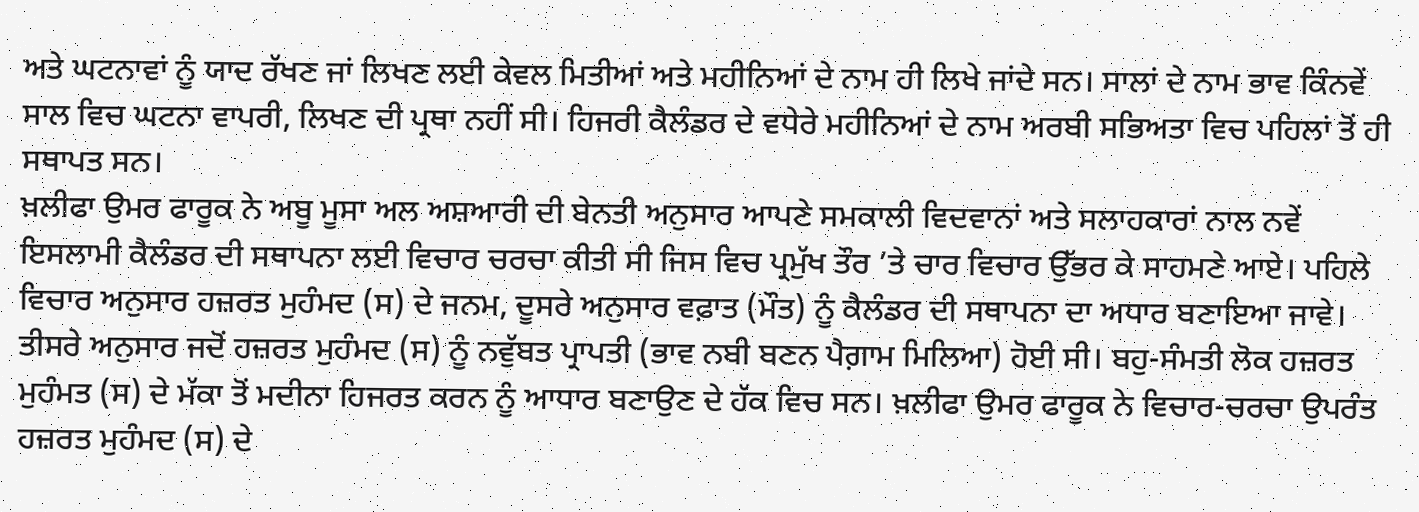ਅਤੇ ਘਟਨਾਵਾਂ ਨੂੰ ਯਾਦ ਰੱਖਣ ਜਾਂ ਲਿਖਣ ਲਈ ਕੇਵਲ ਮਿਤੀਆਂ ਅਤੇ ਮਹੀਨਿਆਂ ਦੇ ਨਾਮ ਹੀ ਲਿਖੇ ਜਾਂਦੇ ਸਨ। ਸਾਲਾਂ ਦੇ ਨਾਮ ਭਾਵ ਕਿੰਨਵੇਂ ਸਾਲ ਵਿਚ ਘਟਨਾ ਵਾਪਰੀ, ਲਿਖਣ ਦੀ ਪ੍ਰਥਾ ਨਹੀਂ ਸੀ। ਹਿਜਰੀ ਕੈਲੰਡਰ ਦੇ ਵਧੇਰੇ ਮਹੀਨਿਆਂ ਦੇ ਨਾਮ ਅਰਬੀ ਸਭਿਅਤਾ ਵਿਚ ਪਹਿਲਾਂ ਤੋਂ ਹੀ ਸਥਾਪਤ ਸਨ।
ਖ਼ਲੀਫਾ ਉਮਰ ਫਾਰੂਕ ਨੇ ਅਬੂ ਮੂਸਾ ਅਲ ਅਸ਼ਆਰੀ ਦੀ ਬੇਨਤੀ ਅਨੁਸਾਰ ਆਪਣੇ ਸਮਕਾਲੀ ਵਿਦਵਾਨਾਂ ਅਤੇ ਸਲਾਹਕਾਰਾਂ ਨਾਲ ਨਵੇਂ ਇਸਲਾਮੀ ਕੈਲੰਡਰ ਦੀ ਸਥਾਪਨਾ ਲਈ ਵਿਚਾਰ ਚਰਚਾ ਕੀਤੀ ਸੀ ਜਿਸ ਵਿਚ ਪ੍ਰਮੁੱਖ ਤੌਰ ’ਤੇ ਚਾਰ ਵਿਚਾਰ ਉੱਭਰ ਕੇ ਸਾਹਮਣੇ ਆਏ। ਪਹਿਲੇ ਵਿਚਾਰ ਅਨੁਸਾਰ ਹਜ਼ਰਤ ਮੁਹੰਮਦ (ਸ) ਦੇ ਜਨਮ, ਦੂਸਰੇ ਅਨੁਸਾਰ ਵਫ਼ਾਤ (ਮੌਤ) ਨੂੰ ਕੈਲੰਡਰ ਦੀ ਸਥਾਪਨਾ ਦਾ ਅਧਾਰ ਬਣਾਇਆ ਜਾਵੇ। ਤੀਸਰੇ ਅਨੁਸਾਰ ਜਦੋਂ ਹਜ਼ਰਤ ਮੁਹੰਮਦ (ਸ) ਨੂੰ ਨਵੁੱਬਤ ਪ੍ਰਾਪਤੀ (ਭਾਵ ਨਬੀ ਬਣਨ ਪੈਗ਼ਾਮ ਮਿਲਿਆ) ਹੋਈ ਸੀ। ਬਹੁ-ਸੰਮਤੀ ਲੋਕ ਹਜ਼ਰਤ ਮੁਹੰਮਤ (ਸ) ਦੇ ਮੱਕਾ ਤੋਂ ਮਦੀਨਾ ਹਿਜਰਤ ਕਰਨ ਨੂੰ ਆਧਾਰ ਬਣਾਉਣ ਦੇ ਹੱਕ ਵਿਚ ਸਨ। ਖ਼ਲੀਫਾ ਉਮਰ ਫਾਰੂਕ ਨੇ ਵਿਚਾਰ-ਚਰਚਾ ਉਪਰੰਤ ਹਜ਼ਰਤ ਮੁਹੰਮਦ (ਸ) ਦੇ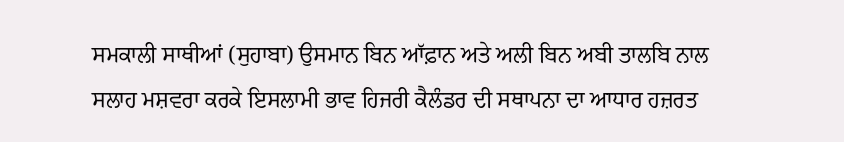ਸਮਕਾਲੀ ਸਾਥੀਆਂ (ਸੁਹਾਬਾ) ਉਸਮਾਨ ਬਿਨ ਆੱਫ਼ਾਨ ਅਤੇ ਅਲੀ ਬਿਨ ਅਬੀ ਤਾਲਬਿ ਨਾਲ ਸਲਾਹ ਮਸ਼ਵਰਾ ਕਰਕੇ ਇਸਲਾਮੀ ਭਾਵ ਹਿਜਰੀ ਕੈਲੰਡਰ ਦੀ ਸਥਾਪਨਾ ਦਾ ਆਧਾਰ ਹਜ਼ਰਤ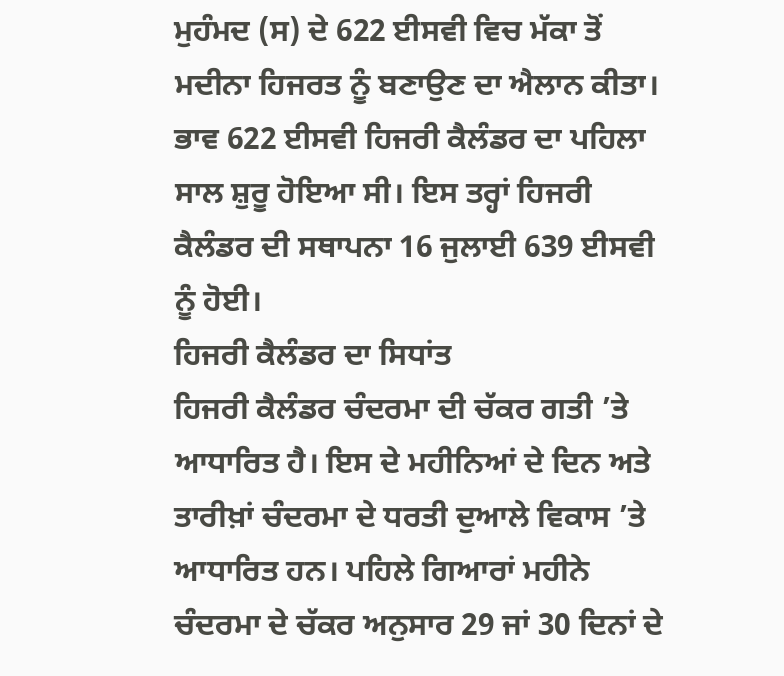ਮੁਹੰਮਦ (ਸ) ਦੇ 622 ਈਸਵੀ ਵਿਚ ਮੱਕਾ ਤੋਂ ਮਦੀਨਾ ਹਿਜਰਤ ਨੂੰ ਬਣਾਉਣ ਦਾ ਐਲਾਨ ਕੀਤਾ। ਭਾਵ 622 ਈਸਵੀ ਹਿਜਰੀ ਕੈਲੰਡਰ ਦਾ ਪਹਿਲਾ ਸਾਲ ਸ਼ੁਰੂ ਹੋਇਆ ਸੀ। ਇਸ ਤਰ੍ਹਾਂ ਹਿਜਰੀ ਕੈਲੰਡਰ ਦੀ ਸਥਾਪਨਾ 16 ਜੁਲਾਈ 639 ਈਸਵੀ ਨੂੰ ਹੋਈ।
ਹਿਜਰੀ ਕੈਲੰਡਰ ਦਾ ਸਿਧਾਂਤ
ਹਿਜਰੀ ਕੈਲੰਡਰ ਚੰਦਰਮਾ ਦੀ ਚੱਕਰ ਗਤੀ ’ਤੇ ਆਧਾਰਿਤ ਹੈ। ਇਸ ਦੇ ਮਹੀਨਿਆਂ ਦੇ ਦਿਨ ਅਤੇ ਤਾਰੀਖ਼ਾਂ ਚੰਦਰਮਾ ਦੇ ਧਰਤੀ ਦੁਆਲੇ ਵਿਕਾਸ ’ਤੇ ਆਧਾਰਿਤ ਹਨ। ਪਹਿਲੇ ਗਿਆਰਾਂ ਮਹੀਨੇ ਚੰਦਰਮਾ ਦੇ ਚੱਕਰ ਅਨੁਸਾਰ 29 ਜਾਂ 30 ਦਿਨਾਂ ਦੇ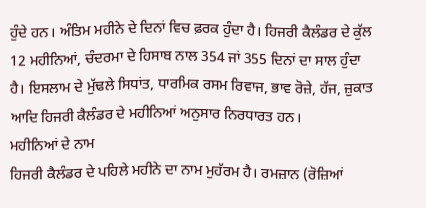ਹੁੰਦੇ ਹਨ। ਅੰਤਿਮ ਮਹੀਨੇ ਦੇ ਦਿਨਾਂ ਵਿਚ ਫ਼ਰਕ ਹੁੰਦਾ ਹੈ। ਹਿਜਰੀ ਕੈਲੰਡਰ ਦੇ ਕੁੱਲ 12 ਮਹੀਨਿਆਂ, ਚੰਦਰਮਾ ਦੇ ਹਿਸਾਬ ਨਾਲ 354 ਜਾਂ 355 ਦਿਨਾਂ ਦਾ ਸਾਲ ਹੁੰਦਾ ਹੈ। ਇਸਲਾਮ ਦੇ ਮੁੱਢਲੇ ਸਿਧਾਂਤ, ਧਾਰਮਿਕ ਰਸਮ ਰਿਵਾਜ, ਭਾਵ ਰੋਜ਼ੇ, ਹੱਜ, ਜ਼ੁਕਾਤ ਆਦਿ ਹਿਜਰੀ ਕੈਲੰਡਰ ਦੇ ਮਹੀਨਿਆਂ ਅਨੁਸਾਰ ਨਿਰਧਾਰਤ ਹਨ।
ਮਹੀਨਿਆਂ ਦੇ ਨਾਮ
ਹਿਜਰੀ ਕੈਲੰਡਰ ਦੇ ਪਹਿਲੇ ਮਹੀਨੇ ਦਾ ਨਾਮ ਮੁਹੱਰਮ ਹੈ। ਰਮਜ਼ਾਨ (ਰੋਜ਼ਿਆਂ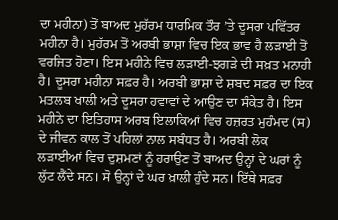ਦਾ ਮਹੀਨਾ) ਤੋਂ ਬਾਅਦ ਮੁਹੱਰਮ ਧਾਰਮਿਕ ਤੌਰ ’ਤੇ ਦੂਸਰਾ ਪਵਿੱਤਰ ਮਹੀਨਾ ਹੈ। ਮੁਹੱਰਮ ਤੋਂ ਅਰਬੀ ਭਾਸ਼ਾ ਵਿਚ ਇਕ ਭਾਵ ਹੈ ਲੜਾਈ ਤੋਂ ਵਰਜਿਤ ਹੋਣਾ। ਇਸ ਮਹੀਨੇ ਵਿਚ ਲੜਾਈ-ਝਗੜੇ ਦੀ ਸਖ਼ਤ ਮਨਾਹੀ ਹੈ। ਦੂਸਰਾ ਮਹੀਨਾ ਸਫ਼ਰ ਹੈ। ਅਰਬੀ ਭਾਸ਼ਾ ਦੇ ਸ਼ਬਦ ਸਫ਼ਰ ਦਾ ਇਕ ਮਤਲਬ ਖਾਲੀ ਅਤੇ ਦੂਸਰਾ ਹਵਾਵਾਂ ਦੇ ਆਉਣ ਦਾ ਸੰਕੇਤ ਹੈ। ਇਸ ਮਹੀਨੇ ਦਾ ਇਤਿਹਾਸ ਅਰਬ ਇਲਾਕਿਆਂ ਵਿਚ ਹਜ਼ਰਤ ਮੁਹੰਮਦ (ਸ) ਦੇ ਜੀਵਨ ਕਾਲ ਤੋਂ ਪਹਿਲਾਂ ਨਾਲ ਸਬੰਧਤ ਹੈ। ਅਰਬੀ ਲੋਕ ਲੜਾਈਆਂ ਵਿਚ ਦੁਸ਼ਮਣਾਂ ਨੂੰ ਹਰਾਉਣ ਤੋਂ ਬਾਅਦ ਉਨ੍ਹਾਂ ਦੇ ਘਰਾਂ ਨੂੰ ਲੁੱਟ ਲੈਂਦੇ ਸਨ। ਸੋ ਉਨ੍ਹਾਂ ਦੇ ਘਰ ਖ਼ਾਲੀ ਹੁੰਦੇ ਸਨ। ਇੱਥੇ ਸਫ਼ਰ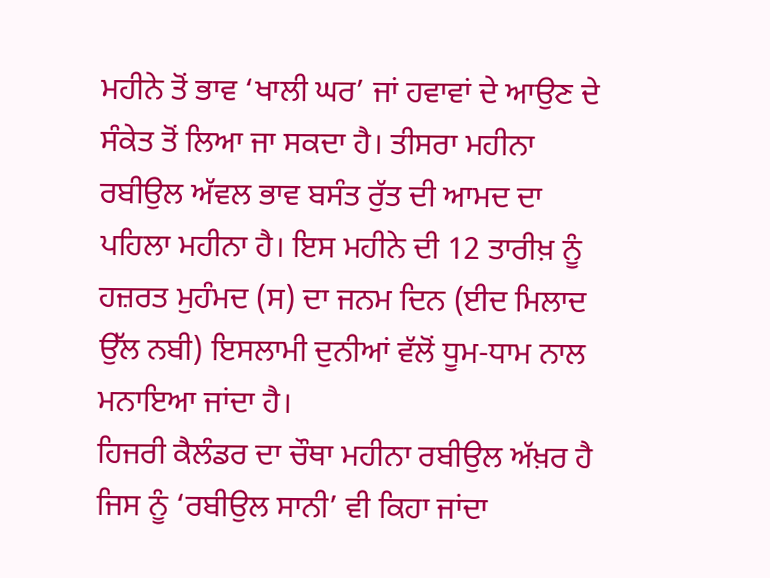ਮਹੀਨੇ ਤੋਂ ਭਾਵ ‘ਖਾਲੀ ਘਰ’ ਜਾਂ ਹਵਾਵਾਂ ਦੇ ਆਉਣ ਦੇ ਸੰਕੇਤ ਤੋਂ ਲਿਆ ਜਾ ਸਕਦਾ ਹੈ। ਤੀਸਰਾ ਮਹੀਨਾ ਰਬੀਉਲ ਅੱਵਲ ਭਾਵ ਬਸੰਤ ਰੁੱਤ ਦੀ ਆਮਦ ਦਾ ਪਹਿਲਾ ਮਹੀਨਾ ਹੈ। ਇਸ ਮਹੀਨੇ ਦੀ 12 ਤਾਰੀਖ਼ ਨੂੰ ਹਜ਼ਰਤ ਮੁਹੰਮਦ (ਸ) ਦਾ ਜਨਮ ਦਿਨ (ਈਦ ਮਿਲਾਦ ਉੱਲ ਨਬੀ) ਇਸਲਾਮੀ ਦੁਨੀਆਂ ਵੱਲੋਂ ਧੂਮ-ਧਾਮ ਨਾਲ ਮਨਾਇਆ ਜਾਂਦਾ ਹੈ।
ਹਿਜਰੀ ਕੈਲੰਡਰ ਦਾ ਚੌਥਾ ਮਹੀਨਾ ਰਬੀਉਲ ਅੱਖ਼ਰ ਹੈ ਜਿਸ ਨੂੰ ‘ਰਬੀਉਲ ਸਾਨੀ’ ਵੀ ਕਿਹਾ ਜਾਂਦਾ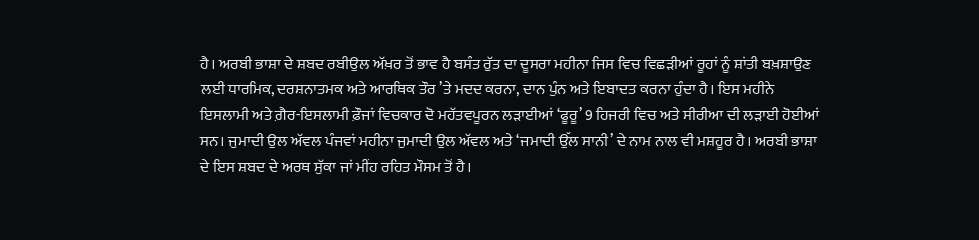ਹੈ। ਅਰਬੀ ਭਾਸ਼ਾ ਦੇ ਸ਼ਬਦ ਰਬੀਉਲ ਅੱਖ਼ਰ ਤੋਂ ਭਾਵ ਹੈ ਬਸੰਤ ਰੁੱਤ ਦਾ ਦੂਸਰਾ ਮਹੀਨਾ ਜਿਸ ਵਿਚ ਵਿਛੜੀਆਂ ਰੂਹਾਂ ਨੂੰ ਸ਼ਾਂਤੀ ਬਖ਼ਸ਼ਾਉਣ ਲਈ ਧਾਰਮਿਕ, ਦਰਸ਼ਨਾਤਮਕ ਅਤੇ ਆਰਥਿਕ ਤੌਰ ’ਤੇ ਮਦਦ ਕਰਨਾ, ਦਾਨ ਪੁੰਨ ਅਤੇ ਇਬਾਦਤ ਕਰਨਾ ਹੁੰਦਾ ਹੈ। ਇਸ ਮਹੀਨੇ ਇਸਲਾਮੀ ਅਤੇ ਗ਼ੈਰ-ਇਸਲਾਮੀ ਫ਼ੌਜਾਂ ਵਿਚਕਾਰ ਦੋ ਮਹੱਤਵਪੂਰਨ ਲੜਾਈਆਂ ‘ਫੂਰੂ’ 9 ਹਿਜਰੀ ਵਿਚ ਅਤੇ ਸੀਰੀਆ ਦੀ ਲੜਾਈ ਹੋਈਆਂ ਸਨ। ਜੁਮਾਦੀ ਉਲ ਅੱਵਲ ਪੰਜਵਾਂ ਮਹੀਨਾ ਜੁਮਾਦੀ ਉਲ ਅੱਵਲ ਅਤੇ ‘ਜਮਾਦੀ ਉੱਲ ਸਾਨੀ’ ਦੇ ਨਾਮ ਨਾਲ ਵੀ ਮਸ਼ਹੂਰ ਹੈ। ਅਰਬੀ ਭਾਸ਼ਾ ਦੇ ਇਸ ਸ਼ਬਦ ਦੇ ਅਰਥ ਸੁੱਕਾ ਜਾਂ ਮੀਂਹ ਰਹਿਤ ਮੌਸਮ ਤੋਂ ਹੈ।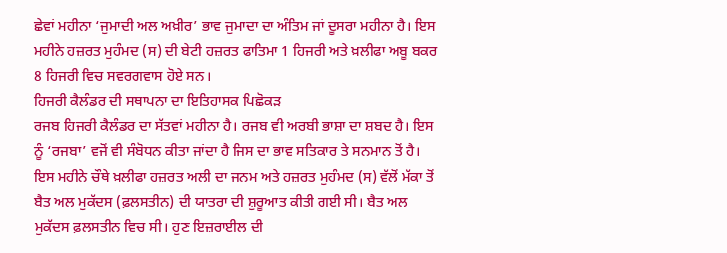ਛੇਵਾਂ ਮਹੀਨਾ ‘ਜੁਮਾਦੀ ਅਲ ਅਖ਼ੀਰ’ ਭਾਵ ਜੁਮਾਦਾ ਦਾ ਅੰਤਿਮ ਜਾਂ ਦੂਸਰਾ ਮਹੀਨਾ ਹੈ। ਇਸ ਮਹੀਨੇ ਹਜ਼ਰਤ ਮੁਹੰਮਦ (ਸ) ਦੀ ਬੇਟੀ ਹਜ਼ਰਤ ਫਾਤਿਮਾ 1 ਹਿਜਰੀ ਅਤੇ ਖ਼ਲੀਫਾ ਅਬੂ ਬਕਰ 8 ਹਿਜਰੀ ਵਿਚ ਸਵਰਗਵਾਸ ਹੋਏ ਸਨ।
ਹਿਜਰੀ ਕੈਲੰਡਰ ਦੀ ਸਥਾਪਨਾ ਦਾ ਇਤਿਹਾਸਕ ਪਿਛੋਕੜ
ਰਜਬ ਹਿਜਰੀ ਕੈਲੰਡਰ ਦਾ ਸੱਤਵਾਂ ਮਹੀਨਾ ਹੈ। ਰਜਬ ਵੀ ਅਰਬੀ ਭਾਸ਼ਾ ਦਾ ਸ਼ਬਦ ਹੈ। ਇਸ ਨੂੰ ‘ਰਜਬਾ’ ਵਜੋਂ ਵੀ ਸੰਬੋਧਨ ਕੀਤਾ ਜਾਂਦਾ ਹੈ ਜਿਸ ਦਾ ਭਾਵ ਸਤਿਕਾਰ ਤੇ ਸਨਮਾਨ ਤੋਂ ਹੈ। ਇਸ ਮਹੀਨੇ ਚੌਥੇ ਖ਼ਲੀਫਾ ਹਜ਼ਰਤ ਅਲੀ ਦਾ ਜਨਮ ਅਤੇ ਹਜ਼ਰਤ ਮੁਹੰਮਦ (ਸ) ਵੱਲੋਂ ਮੱਕਾ ਤੋਂ ਬੈਤ ਅਲ ਮੁਕੱਦਸ (ਫ਼ਲਸਤੀਨ) ਦੀ ਯਾਤਰਾ ਦੀ ਸ਼ੁਰੂਆਤ ਕੀਤੀ ਗਈ ਸੀ। ਬੈਤ ਅਲ ਮੁਕੱਦਸ ਫ਼ਲਸਤੀਨ ਵਿਚ ਸੀ। ਹੁਣ ਇਜ਼ਰਾਈਲ ਦੀ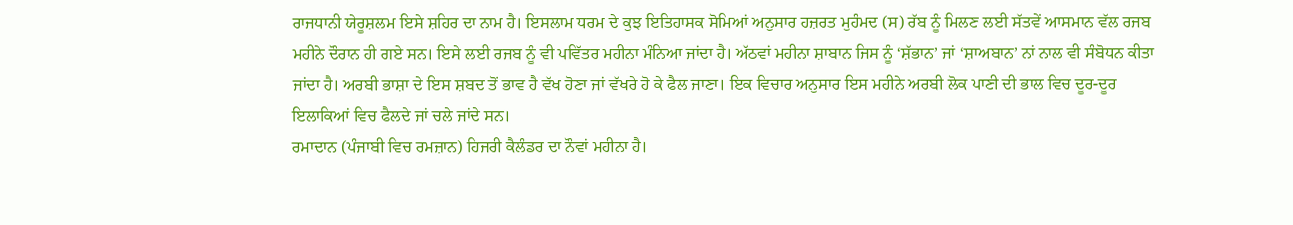ਰਾਜਧਾਨੀ ਯੇਰੂਸ਼ਲਮ ਇਸੇ ਸ਼ਹਿਰ ਦਾ ਨਾਮ ਹੈ। ਇਸਲਾਮ ਧਰਮ ਦੇ ਕੁਝ ਇਤਿਹਾਸਕ ਸੋਮਿਆਂ ਅਨੁਸਾਰ ਹਜ਼ਰਤ ਮੁਹੰਮਦ (ਸ) ਰੱਬ ਨੂੰ ਮਿਲਣ ਲਈ ਸੱਤਵੇਂ ਆਸਮਾਨ ਵੱਲ ਰਜਬ ਮਹੀਨੇ ਦੌਰਾਨ ਹੀ ਗਏ ਸਨ। ਇਸੇ ਲਈ ਰਜਬ ਨੂੰ ਵੀ ਪਵਿੱਤਰ ਮਹੀਨਾ ਮੰਨਿਆ ਜਾਂਦਾ ਹੈ। ਅੱਠਵਾਂ ਮਹੀਨਾ ਸ਼ਾਬਾਨ ਜਿਸ ਨੂੰ ‘ਸ਼ੱਭਾਨ’ ਜਾਂ ‘ਸ਼ਾਅਬਾਨ’ ਨਾਂ ਨਾਲ ਵੀ ਸੰਬੋਧਨ ਕੀਤਾ ਜਾਂਦਾ ਹੈ। ਅਰਬੀ ਭਾਸ਼ਾ ਦੇ ਇਸ ਸ਼ਬਦ ਤੋਂ ਭਾਵ ਹੈ ਵੱਖ ਹੋਣਾ ਜਾਂ ਵੱਖਰੇ ਹੋ ਕੇ ਫੈਲ ਜਾਣਾ। ਇਕ ਵਿਚਾਰ ਅਨੁਸਾਰ ਇਸ ਮਹੀਨੇ ਅਰਬੀ ਲੋਕ ਪਾਣੀ ਦੀ ਭਾਲ ਵਿਚ ਦੂਰ-ਦੂਰ ਇਲਾਕਿਆਂ ਵਿਚ ਫੈਲਦੇ ਜਾਂ ਚਲੇ ਜਾਂਦੇ ਸਨ।
ਰਮਾਦਾਨ (ਪੰਜਾਬੀ ਵਿਚ ਰਮਜ਼ਾਨ) ਹਿਜਰੀ ਕੈਲੰਡਰ ਦਾ ਨੌਵਾਂ ਮਹੀਨਾ ਹੈ।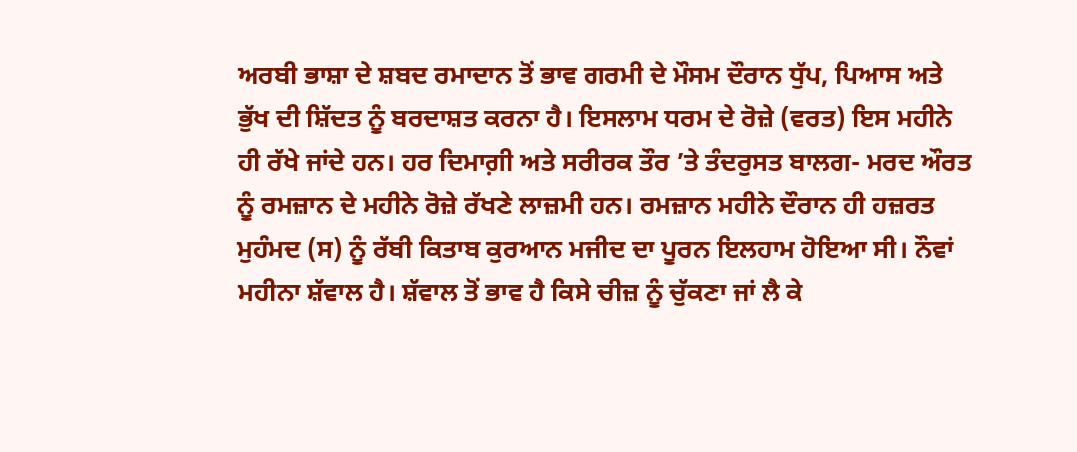ਅਰਬੀ ਭਾਸ਼ਾ ਦੇ ਸ਼ਬਦ ਰਮਾਦਾਨ ਤੋਂ ਭਾਵ ਗਰਮੀ ਦੇ ਮੌਸਮ ਦੌਰਾਨ ਧੁੱਪ, ਪਿਆਸ ਅਤੇ ਭੁੱਖ ਦੀ ਸ਼ਿੱਦਤ ਨੂੰ ਬਰਦਾਸ਼ਤ ਕਰਨਾ ਹੈ। ਇਸਲਾਮ ਧਰਮ ਦੇ ਰੋਜ਼ੇ (ਵਰਤ) ਇਸ ਮਹੀਨੇ ਹੀ ਰੱਖੇ ਜਾਂਦੇ ਹਨ। ਹਰ ਦਿਮਾਗ਼ੀ ਅਤੇ ਸਰੀਰਕ ਤੌਰ ’ਤੇ ਤੰਦਰੁਸਤ ਬਾਲਗ- ਮਰਦ ਔਰਤ ਨੂੰ ਰਮਜ਼ਾਨ ਦੇ ਮਹੀਨੇ ਰੋਜ਼ੇ ਰੱਖਣੇ ਲਾਜ਼ਮੀ ਹਨ। ਰਮਜ਼ਾਨ ਮਹੀਨੇ ਦੌਰਾਨ ਹੀ ਹਜ਼ਰਤ ਮੁਹੰਮਦ (ਸ) ਨੂੰ ਰੱਬੀ ਕਿਤਾਬ ਕੁਰਆਨ ਮਜੀਦ ਦਾ ਪੂਰਨ ਇਲਹਾਮ ਹੋਇਆ ਸੀ। ਨੌਵਾਂ ਮਹੀਨਾ ਸ਼ੱਵਾਲ ਹੈ। ਸ਼ੱਵਾਲ ਤੋਂ ਭਾਵ ਹੈ ਕਿਸੇ ਚੀਜ਼ ਨੂੰ ਚੁੱਕਣਾ ਜਾਂ ਲੈ ਕੇ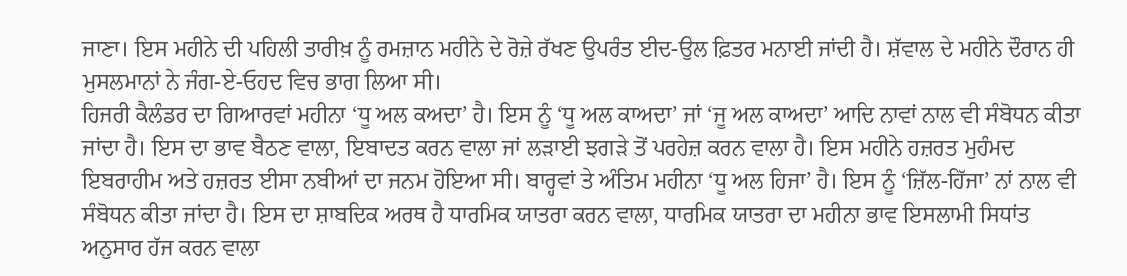ਜਾਣਾ। ਇਸ ਮਹੀਨੇ ਦੀ ਪਹਿਲੀ ਤਾਰੀਖ਼ ਨੂੰ ਰਮਜ਼ਾਨ ਮਹੀਨੇ ਦੇ ਰੋਜ਼ੇ ਰੱਖਣ ਉਪਰੰਤ ਈਦ-ਉਲ ਫ਼ਿਤਰ ਮਨਾਈ ਜਾਂਦੀ ਹੈ। ਸ਼ੱਵਾਲ ਦੇ ਮਹੀਨੇ ਦੌਰਾਨ ਹੀ ਮੁਸਲਮਾਨਾਂ ਨੇ ਜੰਗ-ਏ-ਓਹਦ ਵਿਚ ਭਾਗ ਲਿਆ ਸੀ।
ਹਿਜਰੀ ਕੈਲੰਡਰ ਦਾ ਗਿਆਰਵਾਂ ਮਹੀਨਾ ‘ਧੂ ਅਲ ਕਅਦਾ’ ਹੈ। ਇਸ ਨੂੰ ‘ਧੂ ਅਲ ਕਾਅਦਾ’ ਜਾਂ ‘ਜੂ ਅਲ ਕਾਅਦਾ’ ਆਦਿ ਨਾਵਾਂ ਨਾਲ ਵੀ ਸੰਬੋਧਨ ਕੀਤਾ ਜਾਂਦਾ ਹੈ। ਇਸ ਦਾ ਭਾਵ ਬੈਠਣ ਵਾਲਾ, ਇਬਾਦਤ ਕਰਨ ਵਾਲਾ ਜਾਂ ਲੜਾਈ ਝਗੜੇ ਤੋਂ ਪਰਹੇਜ਼ ਕਰਨ ਵਾਲਾ ਹੈ। ਇਸ ਮਹੀਨੇ ਹਜ਼ਰਤ ਮੁਹੰਮਦ ਇਬਰਾਹੀਮ ਅਤੇ ਹਜ਼ਰਤ ਈਸਾ ਨਬੀਆਂ ਦਾ ਜਨਮ ਹੋਇਆ ਸੀ। ਬਾਰ੍ਹਵਾਂ ਤੇ ਅੰਤਿਮ ਮਹੀਨਾ ‘ਧੂ ਅਲ ਹਿਜਾ’ ਹੈ। ਇਸ ਨੂੰ ‘ਜ਼ਿੱਲ-ਹਿੱਜਾ’ ਨਾਂ ਨਾਲ ਵੀ ਸੰਬੋਧਨ ਕੀਤਾ ਜਾਂਦਾ ਹੈ। ਇਸ ਦਾ ਸ਼ਾਬਦਿਕ ਅਰਥ ਹੈ ਧਾਰਮਿਕ ਯਾਤਰਾ ਕਰਨ ਵਾਲਾ, ਧਾਰਮਿਕ ਯਾਤਰਾ ਦਾ ਮਹੀਨਾ ਭਾਵ ਇਸਲਾਮੀ ਸਿਧਾਂਤ ਅਨੁਸਾਰ ਹੱਜ ਕਰਨ ਵਾਲਾ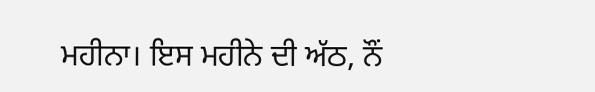ਮਹੀਨਾ। ਇਸ ਮਹੀਨੇ ਦੀ ਅੱਠ, ਨੌਂ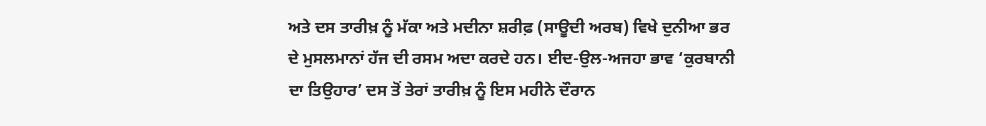ਅਤੇ ਦਸ ਤਾਰੀਖ਼ ਨੂੰ ਮੱਕਾ ਅਤੇ ਮਦੀਨਾ ਸ਼ਰੀਫ਼ (ਸਾਊਦੀ ਅਰਬ) ਵਿਖੇ ਦੁਨੀਆ ਭਰ ਦੇ ਮੁਸਲਮਾਨਾਂ ਹੱਜ ਦੀ ਰਸਮ ਅਦਾ ਕਰਦੇ ਹਨ। ਈਦ-ਉਲ-ਅਜਹਾ ਭਾਵ ‘ਕੁਰਬਾਨੀ ਦਾ ਤਿਉਹਾਰ’ ਦਸ ਤੋਂ ਤੇਰਾਂ ਤਾਰੀਖ਼ ਨੂੰ ਇਸ ਮਹੀਨੇ ਦੌਰਾਨ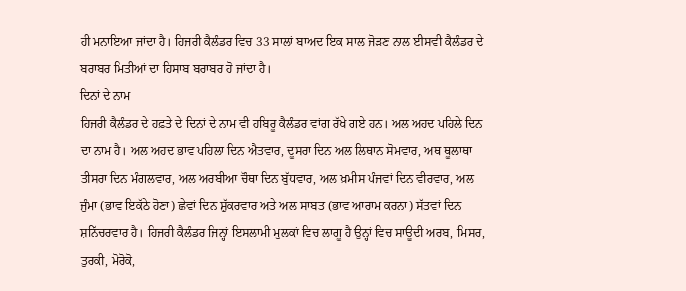ਹੀ ਮਨਾਇਆ ਜਾਂਦਾ ਹੈ। ਹਿਜਰੀ ਕੈਲੰਡਰ ਵਿਚ 33 ਸਾਲਾਂ ਬਾਅਦ ਇਕ ਸਾਲ ਜੋੜਣ ਨਾਲ ਈਸਵੀ ਕੈਲੰਡਰ ਦੇ ਬਰਾਬਰ ਮਿਤੀਆਂ ਦਾ ਹਿਸਾਬ ਬਰਾਬਰ ਹੋ ਜਾਂਦਾ ਹੈ।
ਦਿਨਾਂ ਦੇ ਨਾਮ
ਹਿਜਰੀ ਕੈਲੰਡਰ ਦੇ ਹਫ਼ਤੇ ਦੇ ਦਿਨਾਂ ਦੇ ਨਾਮ ਵੀ ਹਬਿਰੂ ਕੈਲੰਡਰ ਵਾਂਗ ਰੱਖੇ ਗਏ ਹਨ। ਅਲ ਅਹਦ ਪਹਿਲੇ ਦਿਨ ਦਾ ਨਾਮ ਹੈ। ਅਲ ਅਹਦ ਭਾਵ ਪਹਿਲਾ ਦਿਨ ਐਤਵਾਰ, ਦੂਸਰਾ ਦਿਨ ਅਲ ਲਿਥਾਨ ਸੋਮਵਾਰ, ਅਥ ਥੂਲਾਥਾ ਤੀਸਰਾ ਦਿਨ ਮੰਗਲਵਾਰ, ਅਲ ਅਰਬੀਆ ਚੌਥਾ ਦਿਨ ਬੁੱਧਵਾਰ, ਅਲ ਖ਼ਮੀਸ ਪੰਜਵਾਂ ਦਿਨ ਵੀਰਵਾਰ, ਅਲ ਜੁੰਮਾ (ਭਾਵ ਇਕੱਠੇ ਹੋਣਾ) ਛੇਵਾਂ ਦਿਨ ਸ਼ੁੱਕਰਵਾਰ ਅਤੇ ਅਲ ਸਾਬਤ (ਭਾਵ ਆਰਾਮ ਕਰਨਾ) ਸੱਤਵਾਂ ਦਿਨ ਸ਼ਨਿੱਚਰਵਾਰ ਹੈ। ਹਿਜਰੀ ਕੈਲੰਡਰ ਜਿਨ੍ਹਾਂ ਇਸਲਾਮੀ ਮੁਲਕਾਂ ਵਿਚ ਲਾਗੂ ਹੈ ਉਨ੍ਹਾਂ ਵਿਚ ਸਾਊਦੀ ਅਰਬ, ਮਿਸਰ, ਤੁਰਕੀ, ਮੋਰੋਕੋ,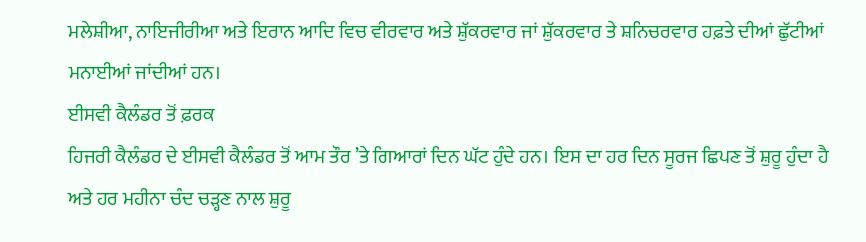ਮਲੇਸ਼ੀਆ, ਨਾਇਜੀਰੀਆ ਅਤੇ ਇਰਾਨ ਆਦਿ ਵਿਚ ਵੀਰਵਾਰ ਅਤੇ ਸ਼ੁੱਕਰਵਾਰ ਜਾਂ ਸ਼ੁੱਕਰਵਾਰ ਤੇ ਸ਼ਨਿਚਰਵਾਰ ਹਫ਼ਤੇ ਦੀਆਂ ਛੁੱਟੀਆਂ ਮਨਾਈਆਂ ਜਾਂਦੀਆਂ ਹਨ।
ਈਸਵੀ ਕੈਲੰਡਰ ਤੋਂ ਫ਼ਰਕ
ਹਿਜਰੀ ਕੈਲੰਡਰ ਦੇ ਈਸਵੀ ਕੈਲੰਡਰ ਤੋਂ ਆਮ ਤੌਰ ’ਤੇ ਗਿਆਰਾਂ ਦਿਨ ਘੱਟ ਹੁੰਦੇ ਹਨ। ਇਸ ਦਾ ਹਰ ਦਿਨ ਸੂਰਜ ਛਿਪਣ ਤੋਂ ਸ਼ੁਰੂ ਹੁੰਦਾ ਹੈ ਅਤੇ ਹਰ ਮਹੀਨਾ ਚੰਦ ਚੜ੍ਹਣ ਨਾਲ ਸ਼ੁਰੂ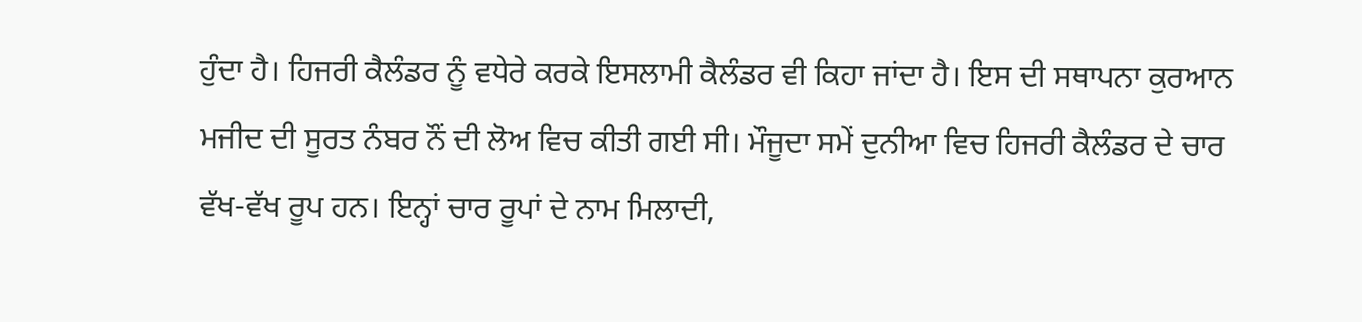ਹੁੰਦਾ ਹੈ। ਹਿਜਰੀ ਕੈਲੰਡਰ ਨੂੰ ਵਧੇਰੇ ਕਰਕੇ ਇਸਲਾਮੀ ਕੈਲੰਡਰ ਵੀ ਕਿਹਾ ਜਾਂਦਾ ਹੈ। ਇਸ ਦੀ ਸਥਾਪਨਾ ਕੁਰਆਨ ਮਜੀਦ ਦੀ ਸੂਰਤ ਨੰਬਰ ਨੌਂ ਦੀ ਲੋਅ ਵਿਚ ਕੀਤੀ ਗਈ ਸੀ। ਮੌਜੂਦਾ ਸਮੇਂ ਦੁਨੀਆ ਵਿਚ ਹਿਜਰੀ ਕੈਲੰਡਰ ਦੇ ਚਾਰ ਵੱਖ-ਵੱਖ ਰੂਪ ਹਨ। ਇਨ੍ਹਾਂ ਚਾਰ ਰੂਪਾਂ ਦੇ ਨਾਮ ਮਿਲਾਦੀ,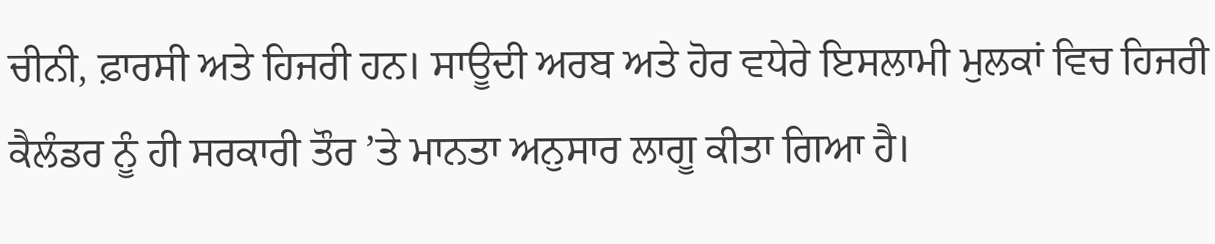ਚੀਨੀ, ਫ਼ਾਰਸੀ ਅਤੇ ਹਿਜਰੀ ਹਨ। ਸਾਊਦੀ ਅਰਬ ਅਤੇ ਹੋਰ ਵਧੇਰੇ ਇਸਲਾਮੀ ਮੁਲਕਾਂ ਵਿਚ ਹਿਜਰੀ ਕੈਲੰਡਰ ਨੂੰ ਹੀ ਸਰਕਾਰੀ ਤੌਰ ’ਤੇ ਮਾਨਤਾ ਅਨੁਸਾਰ ਲਾਗੂ ਕੀਤਾ ਗਿਆ ਹੈ।